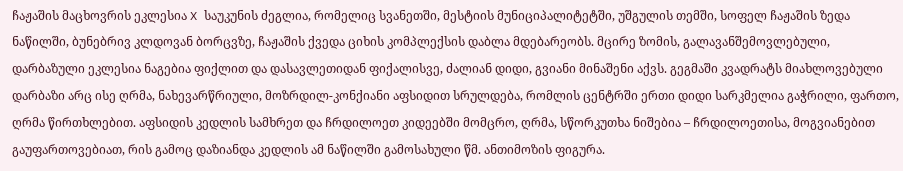ჩაჟაშის მაცხოვრის ეკლესია X საუკუნის ძეგლია, რომელიც სვანეთში, მესტიის მუნიციპალიტეტში, უშგულის თემში, სოფელ ჩაჟაშის ზედა ნაწილში, ბუნებრივ კლდოვან ბორცვზე, ჩაჟაშის ქვედა ციხის კომპლექსის დაბლა მდებარეობს. მცირე ზომის, გალავანშემოვლებული, დარბაზული ეკლესია ნაგებია ფიქლით და დასავლეთიდან ფიქალისვე, ძალიან დიდი, გვიანი მინაშენი აქვს. გეგმაში კვადრატს მიახლოვებული დარბაზი არც ისე ღრმა, ნახევარწრიული, მოზრდილ-კონქიანი აფსიდით სრულდება, რომლის ცენტრში ერთი დიდი სარკმელია გაჭრილი, ფართო, ღრმა წირთხლებით. აფსიდის კედლის სამხრეთ და ჩრდილოეთ კიდეებში მომცრო, ღრმა, სწორკუთხა ნიშებია – ჩრდილოეთისა, მოგვიანებით გაუფართოვებიათ, რის გამოც დაზიანდა კედლის ამ ნაწილში გამოსახული წმ. ანთიმოზის ფიგურა.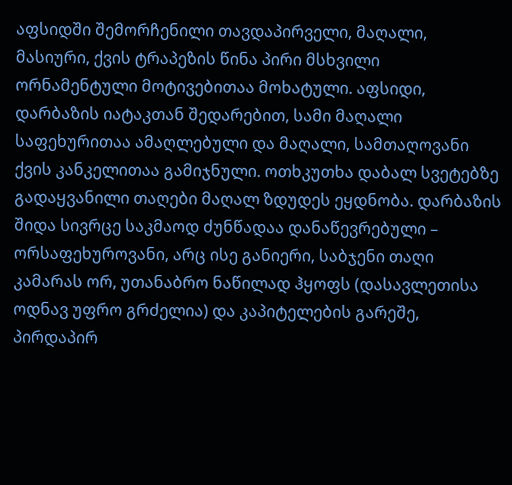აფსიდში შემორჩენილი თავდაპირველი, მაღალი, მასიური, ქვის ტრაპეზის წინა პირი მსხვილი ორნამენტული მოტივებითაა მოხატული. აფსიდი, დარბაზის იატაკთან შედარებით, სამი მაღალი საფეხურითაა ამაღლებული და მაღალი, სამთაღოვანი ქვის კანკელითაა გამიჯნული. ოთხკუთხა დაბალ სვეტებზე გადაყვანილი თაღები მაღალ ზდუდეს ეყდნობა. დარბაზის შიდა სივრცე საკმაოდ ძუნწადაა დანაწევრებული – ორსაფეხუროვანი, არც ისე განიერი, საბჯენი თაღი კამარას ორ, უთანაბრო ნაწილად ჰყოფს (დასავლეთისა ოდნავ უფრო გრძელია) და კაპიტელების გარეშე, პირდაპირ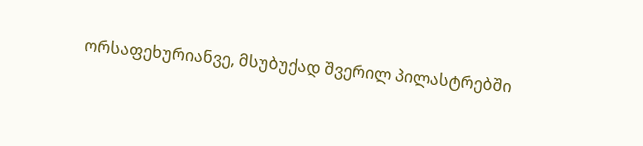ორსაფეხურიანვე, მსუბუქად შვერილ პილასტრებში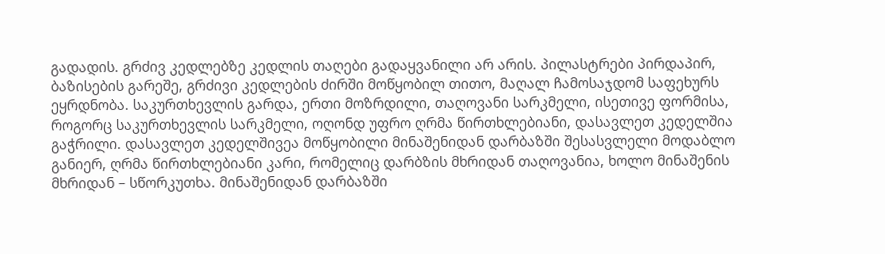გადადის. გრძივ კედლებზე კედლის თაღები გადაყვანილი არ არის. პილასტრები პირდაპირ, ბაზისების გარეშე, გრძივი კედლების ძირში მოწყობილ თითო, მაღალ ჩამოსაჯდომ საფეხურს ეყრდნობა. საკურთხევლის გარდა, ერთი მოზრდილი, თაღოვანი სარკმელი, ისეთივე ფორმისა, როგორც საკურთხევლის სარკმელი, ოღონდ უფრო ღრმა წირთხლებიანი, დასავლეთ კედელშია გაჭრილი. დასავლეთ კედელშივეა მოწყობილი მინაშენიდან დარბაზში შესასვლელი მოდაბლო განიერ, ღრმა წირთხლებიანი კარი, რომელიც დარბზის მხრიდან თაღოვანია, ხოლო მინაშენის მხრიდან – სწორკუთხა. მინაშენიდან დარბაზში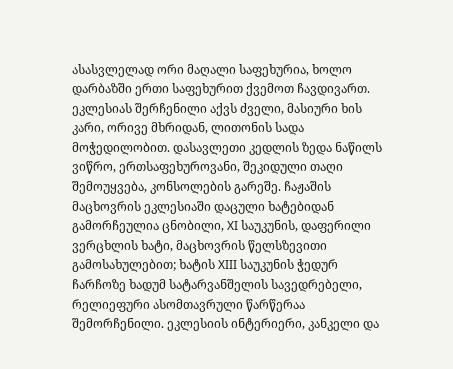ასასვლელად ორი მაღალი საფეხურია, ხოლო დარბაზში ერთი საფეხურით ქვემოთ ჩავდივართ. ეკლესიას შერჩენილი აქვს ძველი, მასიური ხის კარი, ორივე მხრიდან, ლითონის სადა მოჭედილობით. დასავლეთი კედლის ზედა ნაწილს ვიწრო, ერთსაფეხუროვანი, შეკიდული თაღი შემოუყვება, კონსოლების გარეშე. ჩაჟაშის მაცხოვრის ეკლესიაში დაცული ხატებიდან გამორჩეულია ცნობილი, XI საუკუნის, დაფერილი ვერცხლის ხატი, მაცხოვრის წელსზევითი გამოსახულებით; ხატის XIII საუკუნის ჭედურ ჩარჩოზე ხადუმ სატარვანშელის სავედრებელი, რელიეფური ასომთავრული წარწერაა შემორჩენილი. ეკლესიის ინტერიერი, კანკელი და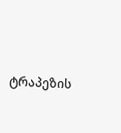ტრაპეზის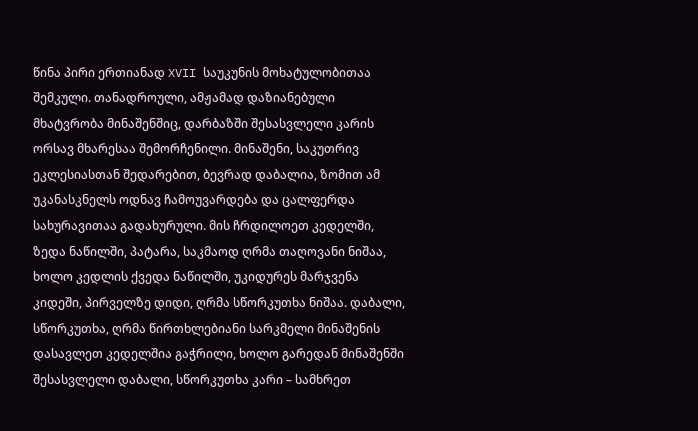წინა პირი ერთიანად XVII საუკუნის მოხატულობითაა შემკული. თანადროული, ამჟამად დაზიანებული მხატვრობა მინაშენშიც, დარბაზში შესასვლელი კარის ორსავ მხარესაა შემორჩენილი. მინაშენი, საკუთრივ ეკლესიასთან შედარებით, ბევრად დაბალია, ზომით ამ უკანასკნელს ოდნავ ჩამოუვარდება და ცალფერდა სახურავითაა გადახურული. მის ჩრდილოეთ კედელში, ზედა ნაწილში, პატარა, საკმაოდ ღრმა თაღოვანი ნიშაა, ხოლო კედლის ქვედა ნაწილში, უკიდურეს მარჯვენა კიდეში, პირველზე დიდი, ღრმა სწორკუთხა ნიშაა. დაბალი, სწორკუთხა, ღრმა წირთხლებიანი სარკმელი მინაშენის დასავლეთ კედელშია გაჭრილი, ხოლო გარედან მინაშენში შესასვლელი დაბალი, სწორკუთხა კარი – სამხრეთ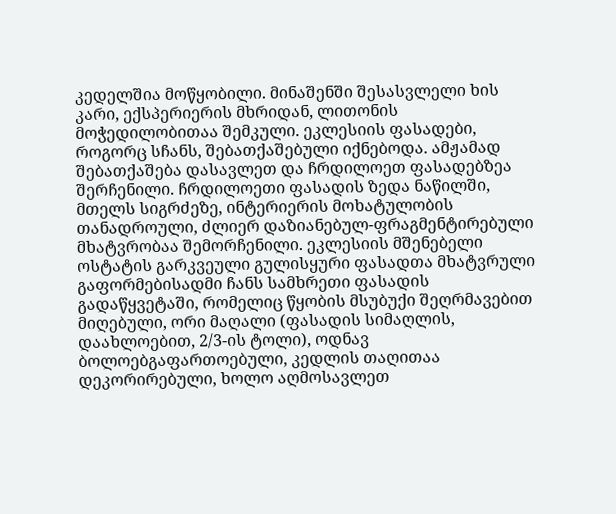კედელშია მოწყობილი. მინაშენში შესასვლელი ხის კარი, ექსპერიერის მხრიდან, ლითონის მოჭედილობითაა შემკული. ეკლესიის ფასადები, როგორც სჩანს, შებათქაშებული იქნებოდა. ამჟამად შებათქაშება დასავლეთ და ჩრდილოეთ ფასადებზეა შერჩენილი. ჩრდილოეთი ფასადის ზედა ნაწილში, მთელს სიგრძეზე, ინტერიერის მოხატულობის თანადროული, ძლიერ დაზიანებულ-ფრაგმენტირებული მხატვრობაა შემორჩენილი. ეკლესიის მშენებელი ოსტატის გარკვეული გულისყური ფასადთა მხატვრული გაფორმებისადმი ჩანს სამხრეთი ფასადის გადაწყვეტაში, რომელიც წყობის მსუბუქი შეღრმავებით მიღებული, ორი მაღალი (ფასადის სიმაღლის, დაახლოებით, 2/3-ის ტოლი), ოდნავ ბოლოებგაფართოებული, კედლის თაღითაა დეკორირებული, ხოლო აღმოსავლეთ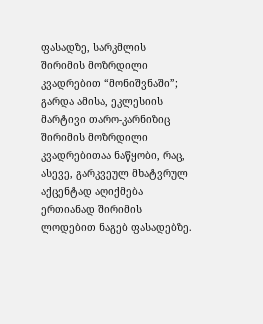ფასადზე, სარკმლის შირიმის მოზრდილი კვადრებით “მონიშვნაში”; გარდა ამისა, ეკლესიის მარტივი თარო-კარნიზიც შირიმის მოზრდილი კვადრებითაა ნაწყობი, რაც, ასევე, გარკვეულ მხატვრულ აქცენტად აღიქმება ერთიანად შირიმის ლოდებით ნაგებ ფასადებზე.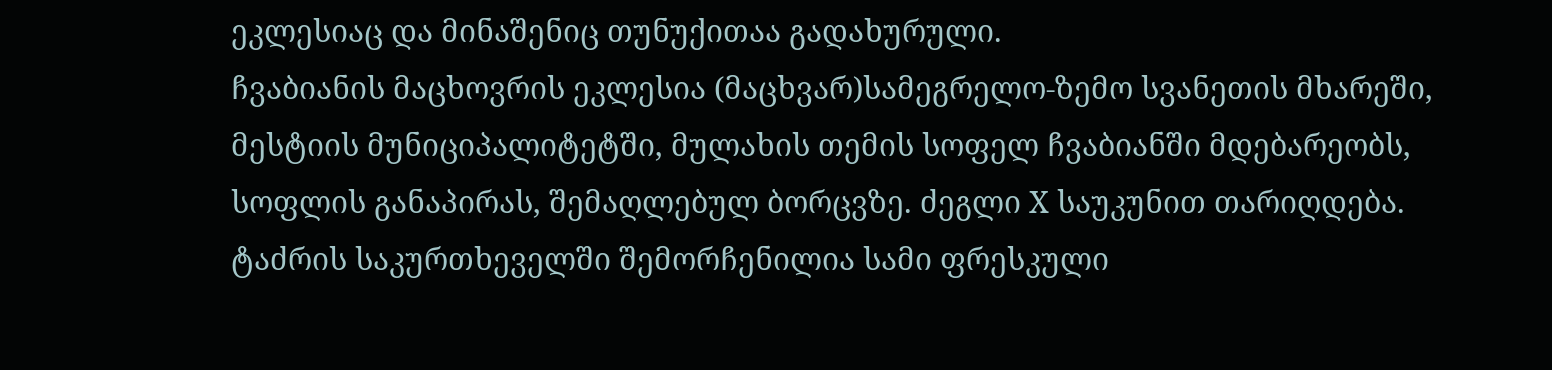ეკლესიაც და მინაშენიც თუნუქითაა გადახურული.
ჩვაბიანის მაცხოვრის ეკლესია (მაცხვარ)სამეგრელო-ზემო სვანეთის მხარეში, მესტიის მუნიციპალიტეტში, მულახის თემის სოფელ ჩვაბიანში მდებარეობს, სოფლის განაპირას, შემაღლებულ ბორცვზე. ძეგლი X საუკუნით თარიღდება. ტაძრის საკურთხეველში შემორჩენილია სამი ფრესკული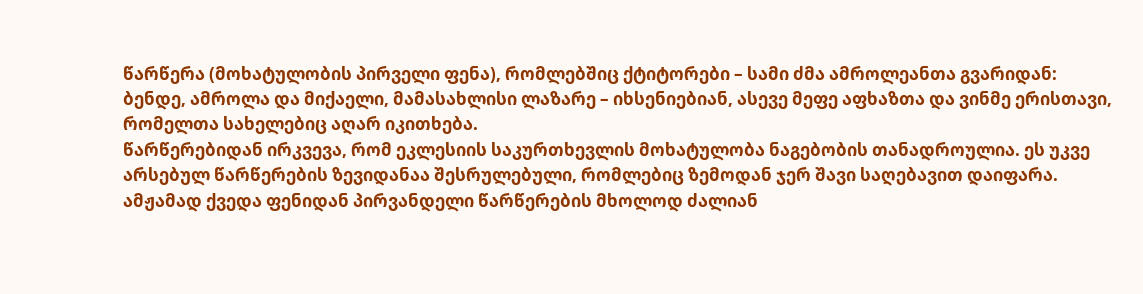წარწერა (მოხატულობის პირველი ფენა), რომლებშიც ქტიტორები – სამი ძმა ამროლეანთა გვარიდან: ბენდე, ამროლა და მიქაელი, მამასახლისი ლაზარე – იხსენიებიან, ასევე მეფე აფხაზთა და ვინმე ერისთავი, რომელთა სახელებიც აღარ იკითხება.
წარწერებიდან ირკვევა, რომ ეკლესიის საკურთხევლის მოხატულობა ნაგებობის თანადროულია. ეს უკვე არსებულ წარწერების ზევიდანაა შესრულებული, რომლებიც ზემოდან ჯერ შავი საღებავით დაიფარა. ამჟამად ქვედა ფენიდან პირვანდელი წარწერების მხოლოდ ძალიან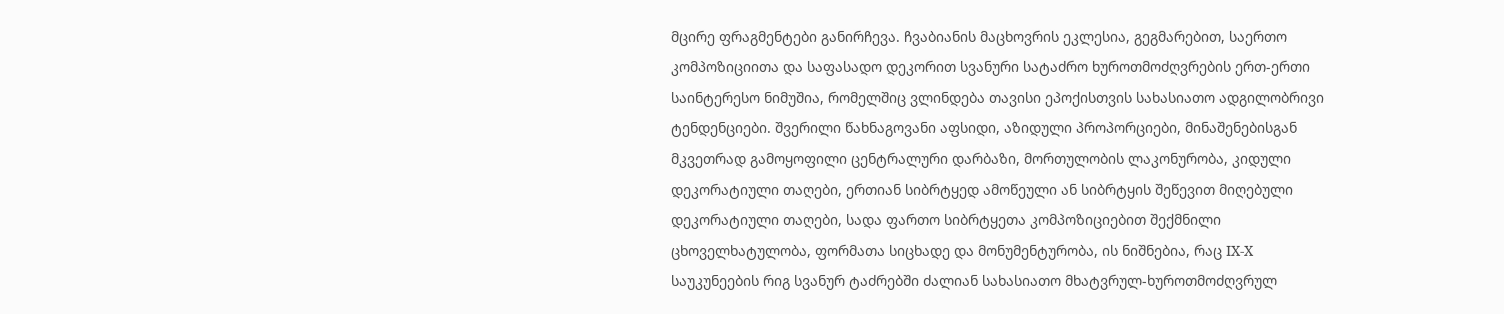მცირე ფრაგმენტები განირჩევა. ჩვაბიანის მაცხოვრის ეკლესია, გეგმარებით, საერთო კომპოზიციითა და საფასადო დეკორით სვანური სატაძრო ხუროთმოძღვრების ერთ-ერთი საინტერესო ნიმუშია, რომელშიც ვლინდება თავისი ეპოქისთვის სახასიათო ადგილობრივი ტენდენციები. შვერილი წახნაგოვანი აფსიდი, აზიდული პროპორციები, მინაშენებისგან მკვეთრად გამოყოფილი ცენტრალური დარბაზი, მორთულობის ლაკონურობა, კიდული დეკორატიული თაღები, ერთიან სიბრტყედ ამოწეული ან სიბრტყის შეწევით მიღებული დეკორატიული თაღები, სადა ფართო სიბრტყეთა კომპოზიციებით შექმნილი ცხოველხატულობა, ფორმათა სიცხადე და მონუმენტურობა, ის ნიშნებია, რაც IX-X საუკუნეების რიგ სვანურ ტაძრებში ძალიან სახასიათო მხატვრულ-ხუროთმოძღვრულ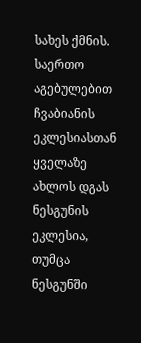სახეს ქმნის. საერთო აგებულებით ჩვაბიანის ეკლესიასთან ყველაზე ახლოს დგას ნესგუნის ეკლესია, თუმცა ნესგუნში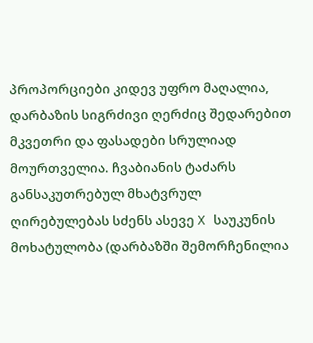პროპორციები კიდევ უფრო მაღალია, დარბაზის სიგრძივი ღერძიც შედარებით მკვეთრი და ფასადები სრულიად მოურთველია. ჩვაბიანის ტაძარს განსაკუთრებულ მხატვრულ ღირებულებას სძენს ასევე X საუკუნის მოხატულობა (დარბაზში შემორჩენილია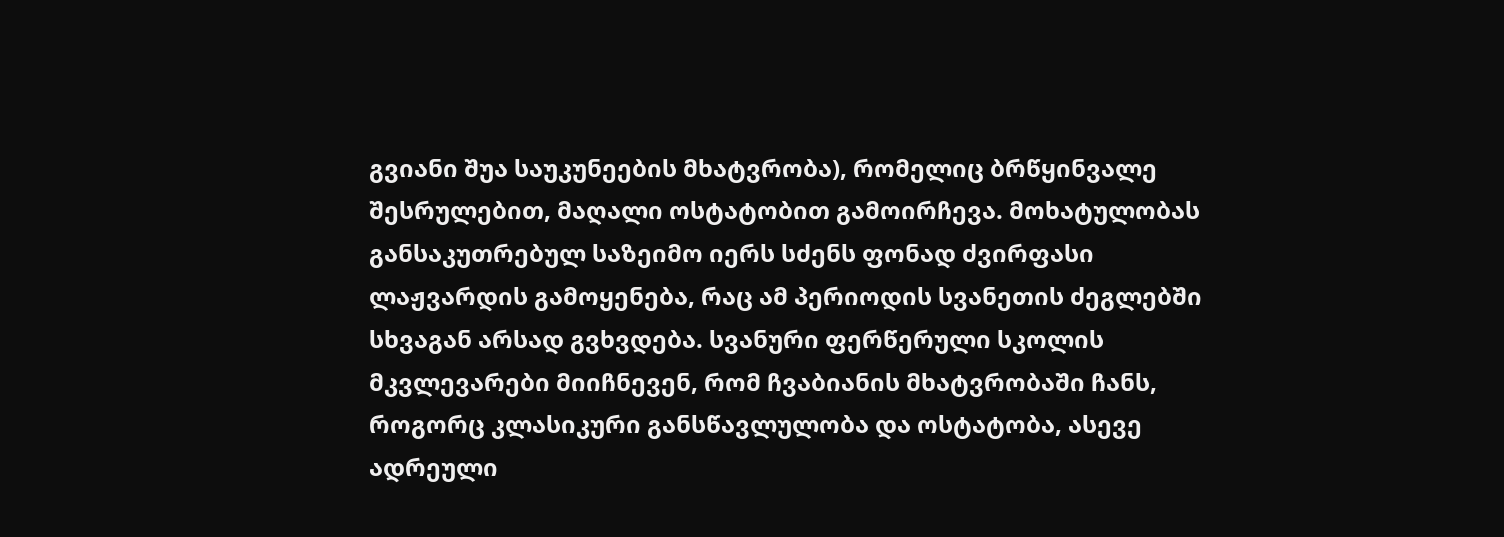გვიანი შუა საუკუნეების მხატვრობა), რომელიც ბრწყინვალე შესრულებით, მაღალი ოსტატობით გამოირჩევა. მოხატულობას განსაკუთრებულ საზეიმო იერს სძენს ფონად ძვირფასი ლაჟვარდის გამოყენება, რაც ამ პერიოდის სვანეთის ძეგლებში სხვაგან არსად გვხვდება. სვანური ფერწერული სკოლის მკვლევარები მიიჩნევენ, რომ ჩვაბიანის მხატვრობაში ჩანს, როგორც კლასიკური განსწავლულობა და ოსტატობა, ასევე ადრეული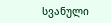სვანული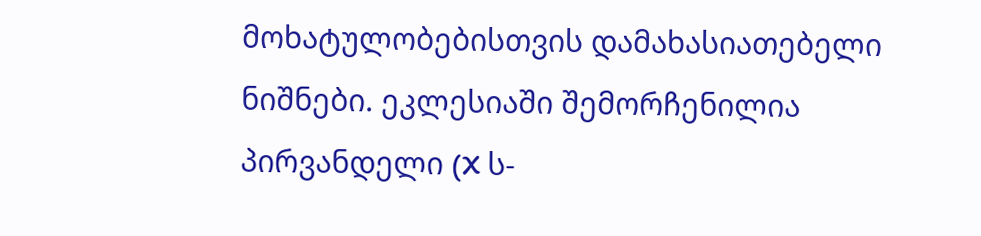მოხატულობებისთვის დამახასიათებელი ნიშნები. ეკლესიაში შემორჩენილია პირვანდელი (X ს-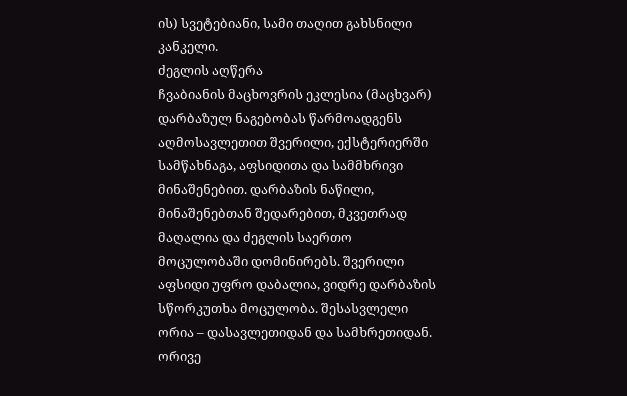ის) სვეტებიანი, სამი თაღით გახსნილი კანკელი.
ძეგლის აღწერა
ჩვაბიანის მაცხოვრის ეკლესია (მაცხვარ) დარბაზულ ნაგებობას წარმოადგენს აღმოსავლეთით შვერილი, ექსტერიერში სამწახნაგა, აფსიდითა და სამმხრივი მინაშენებით. დარბაზის ნაწილი, მინაშენებთან შედარებით, მკვეთრად მაღალია და ძეგლის საერთო მოცულობაში დომინირებს. შვერილი აფსიდი უფრო დაბალია, ვიდრე დარბაზის სწორკუთხა მოცულობა. შესასვლელი ორია – დასავლეთიდან და სამხრეთიდან. ორივე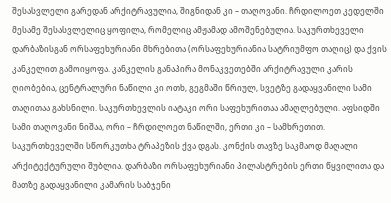შესასვლელი გარედან არქიტრავულია, შიგნიდან კი – თაღოვანი. ჩრდილოეთ კედელში მესამე შესასვლელიც ყოფილა, რომელიც ამჟამად ამოშენებულია. საკურთხეველი დარბაზისგან ორსაფეხურიანი მხრებითა (ორსაფეხურიანია სატრიუმფო თაღიც) და ქვის კანკელით გამოიყოფა. კანკელის განაპირა მონაკვეთებში არქიტრავული კარის ღიობებია, ცენტრალური ნაწილი კი ოთხ, გეგმაში წრიულ, სვეტზე გადაყვანილი სამი თაღითაა გახსნილი. საკურთხევლის იატაკი ორი საფეხურითაა ამაღლებული. აფსიდში სამი თაღოვანი ნიშაა, ორი – ჩრდილოეთ ნაწილში, ერთი კი – სამხრეთით. საკურთხეველში სწორკუთხა ტრაპეზის ქვა დგას. კონქის თავზე საკმაოდ მაღალი არქიტექტურული შუბლია. დარბაზი ორსაფეხურიანი პილასტრების ერთი წყვილითა და მათზე გადაყვანილი კამარის საბჯენი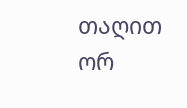თაღით ორ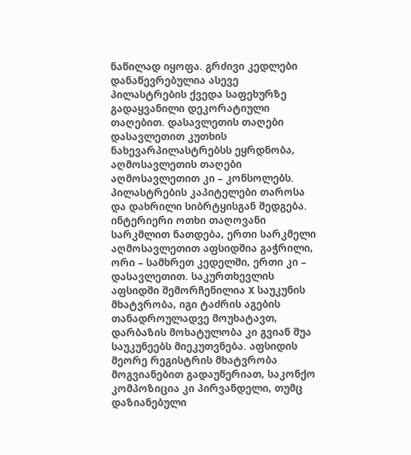ნაწილად იყოფა. გრძივი კედლები დანაწევრებულია ასევე პილასტრების ქვედა საფეხურზე გადაყვანილი დეკორატიული თაღებით. დასავლეთის თაღები დასავლეთით კუთხის ნახევარპილასტრებსს ეყრდნობა, აღმოსავლეთის თაღები აღმოსავლეთით კი – კონსოლებს. პილასტრების კაპიტელები თაროსა და დახრილი სიბრტყისგან შედგება. ინტერიერი ოთხი თაღოვანი სარკმლით ნათდება, ერთი სარკმელი აღმოსავლეთით აფსიდშია გაჭრილი, ორი – სამხრეთ კედელში, ერთი კი – დასავლეთით. საკურთხევლის აფსიდში შემორჩენილია X საუკუნის მხატვრობა, იგი ტაძრის აგების თანადროულადვე მოუხატავთ, დარბაზის მოხატულობა კი გვიან შუა საუკუნეებს მიეკუთვნება. აფსიდის მეორე რეგისტრის მხატვრობა მოგვიანებით გადაუწერიათ, საკონქო კომპოზიცია კი პირვანდელი, თუმც დაზიანებული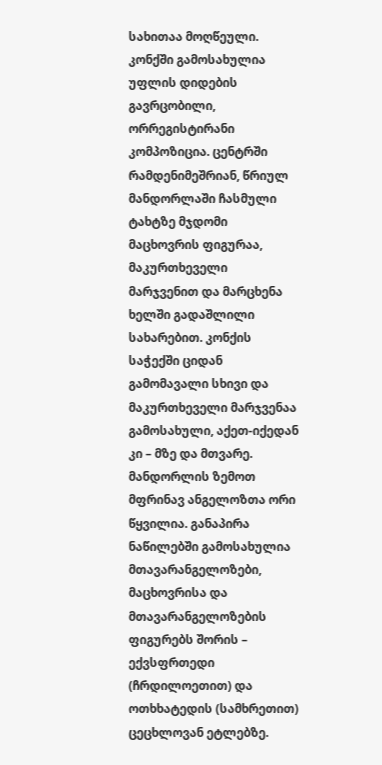სახითაა მოღწეული. კონქში გამოსახულია უფლის დიდების გავრცობილი, ორრეგისტირანი კომპოზიცია. ცენტრში რამდენიმეშრიან, წრიულ მანდორლაში ჩასმული ტახტზე მჯდომი მაცხოვრის ფიგურაა, მაკურთხეველი მარჯვენით და მარცხენა ხელში გადაშლილი სახარებით. კონქის საჭექში ციდან გამომავალი სხივი და მაკურთხეველი მარჯვენაა გამოსახული, აქეთ-იქედან კი – მზე და მთვარე. მანდორლის ზემოთ მფრინავ ანგელოზთა ორი წყვილია. განაპირა ნაწილებში გამოსახულია მთავარანგელოზები, მაცხოვრისა და მთავარანგელოზების ფიგურებს შორის – ექვსფრთედი (ჩრდილოეთით) და ოთხხატედის (სამხრეთით) ცეცხლოვან ეტლებზე.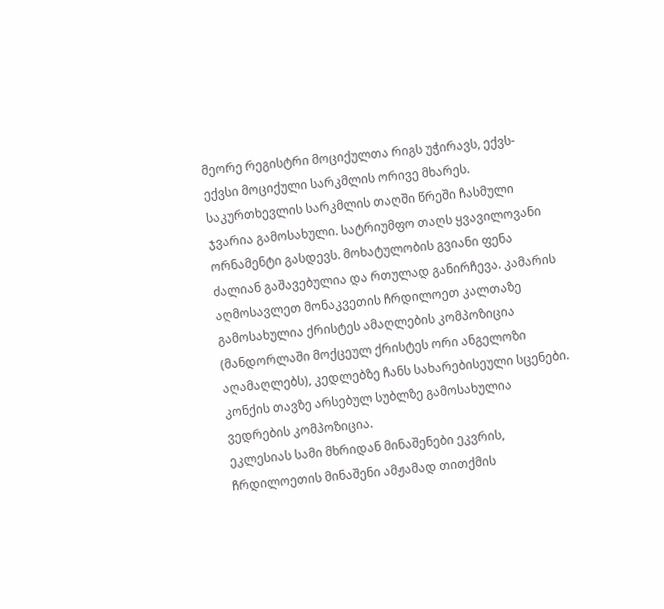მეორე რეგისტრი მოციქულთა რიგს უჭირავს, ექვს-ექვსი მოციქული სარკმლის ორივე მხარეს. საკურთხევლის სარკმლის თაღში წრეში ჩასმული ჯვარია გამოსახული. სატრიუმფო თაღს ყვავილოვანი ორნამენტი გასდევს. მოხატულობის გვიანი ფენა ძალიან გაშავებულია და რთულად განირჩევა. კამარის აღმოსავლეთ მონაკვეთის ჩრდილოეთ კალთაზე გამოსახულია ქრისტეს ამაღლების კომპოზიცია (მანდორლაში მოქცეულ ქრისტეს ორი ანგელოზი აღამაღლებს), კედლებზე ჩანს სახარებისეული სცენები. კონქის თავზე არსებულ სუბლზე გამოსახულია ვედრების კომპოზიცია.
ეკლესიას სამი მხრიდან მინაშენები ეკვრის, ჩრდილოეთის მინაშენი ამჟამად თითქმის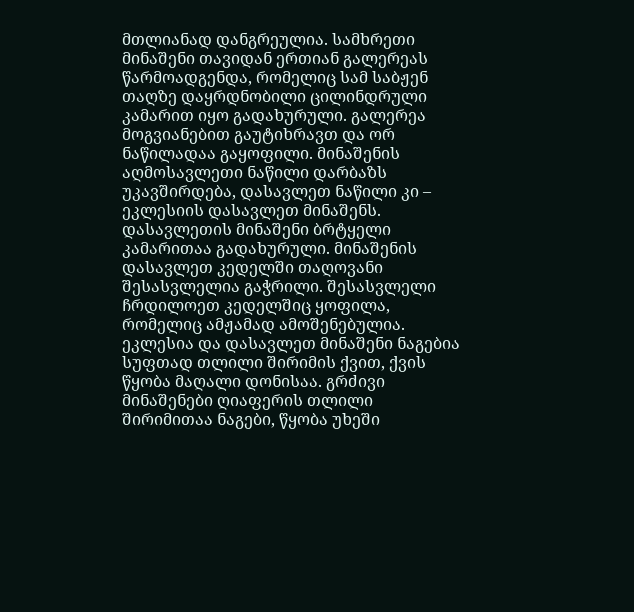მთლიანად დანგრეულია. სამხრეთი მინაშენი თავიდან ერთიან გალერეას წარმოადგენდა, რომელიც სამ საბჟენ თაღზე დაყრდნობილი ცილინდრული კამარით იყო გადახურული. გალერეა მოგვიანებით გაუტიხრავთ და ორ ნაწილადაა გაყოფილი. მინაშენის აღმოსავლეთი ნაწილი დარბაზს უკავშირდება, დასავლეთ ნაწილი კი – ეკლესიის დასავლეთ მინაშენს. დასავლეთის მინაშენი ბრტყელი კამარითაა გადახურული. მინაშენის დასავლეთ კედელში თაღოვანი შესასვლელია გაჭრილი. შესასვლელი ჩრდილოეთ კედელშიც ყოფილა, რომელიც ამჟამად ამოშენებულია.
ეკლესია და დასავლეთ მინაშენი ნაგებია სუფთად თლილი შირიმის ქვით, ქვის წყობა მაღალი დონისაა. გრძივი მინაშენები ღიაფერის თლილი შირიმითაა ნაგები, წყობა უხეში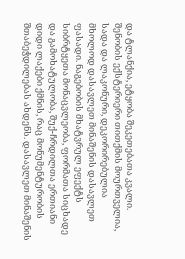და ტლანქია, ეტყობა შეკეთებათა კვალი. შენობის ექსტერიერი თითქმის მოურთველია, სადა და ლაკონური, დეკორირებულია მხოლოდ დასავლეთ მინაშენის დასავლეთ ფასადი. ნაგებობის მხატვრულ ეფექტს სიბრტყეთა მონაცვლეობა, ფორმათა სიცხადე და გამოხატულობა, შუქ-ჩრდილთა ერთიანი დიდი ლაქები ქმნის, რაც მონუმენტურობის შთაბეჭდილებას ახდენს. დასავლეთ მინაშენის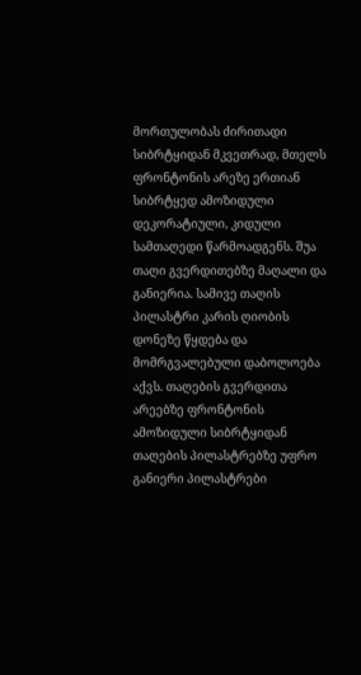მორთულობას ძირითადი სიბრტყიდან მკვეთრად, მთელს ფრონტონის არეზე ერთიან სიბრტყედ ამოზიდული დეკორატიული, კიდული სამთაღედი წარმოადგენს. შუა თაღი გვერდითებზე მაღალი და განიერია. სამივე თაღის პილასტრი კარის ღიობის დონეზე წყდება და მომრგვალებული დაბოლოება აქვს. თაღების გვერდითა არეებზე ფრონტონის ამოზიდული სიბრტყიდან თაღების პილასტრებზე უფრო განიერი პილასტრები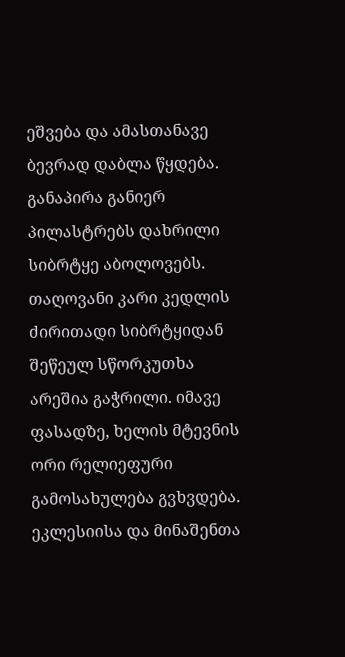ეშვება და ამასთანავე ბევრად დაბლა წყდება. განაპირა განიერ პილასტრებს დახრილი სიბრტყე აბოლოვებს. თაღოვანი კარი კედლის ძირითადი სიბრტყიდან შეწეულ სწორკუთხა არეშია გაჭრილი. იმავე ფასადზე, ხელის მტევნის ორი რელიეფური გამოსახულება გვხვდება. ეკლესიისა და მინაშენთა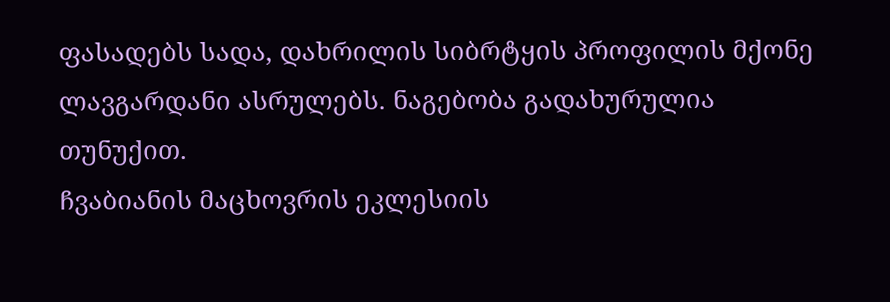ფასადებს სადა, დახრილის სიბრტყის პროფილის მქონე ლავგარდანი ასრულებს. ნაგებობა გადახურულია თუნუქით.
ჩვაბიანის მაცხოვრის ეკლესიის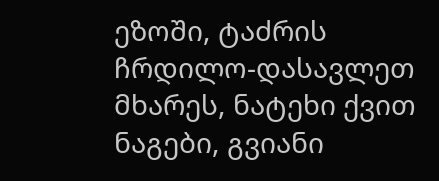ეზოში, ტაძრის ჩრდილო-დასავლეთ მხარეს, ნატეხი ქვით ნაგები, გვიანი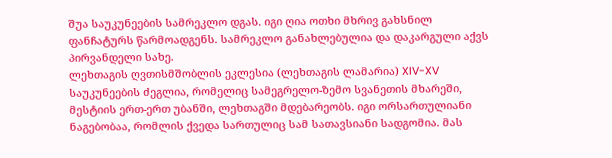შუა საუკუნეების სამრეკლო დგას. იგი ღია ოთხი მხრივ გახსნილ ფანჩატურს წარმოადგენს. სამრეკლო განახლებულია და დაკარგული აქვს პირვანდელი სახე.
ლეხთაგის ღვთისმშობლის ეკლესია (ლეხთაგის ლამარია) XIV-XV საუკუნეების ძეგლია, რომელიც სამეგრელო-ზემო სვანეთის მხარეში, მესტიის ერთ-ერთ უბანში, ლეხთაგში მდებარეობს. იგი ორსართულიანი ნაგებობაა, რომლის ქვედა სართულიც სამ სათავსიანი სადგომია. მას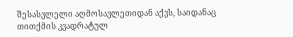შესასვლელი აღმოსავლეთიდან აქვს, საიდანაც თითქმის კვადრატულ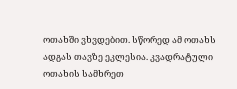ოთახში ვხვდებით. სწორედ ამ ოთახს ადგას თავზე ეკლესია. კვადრატული ოთახის სამხრეთ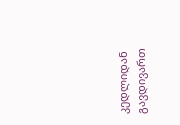კედლიდან გავდივართ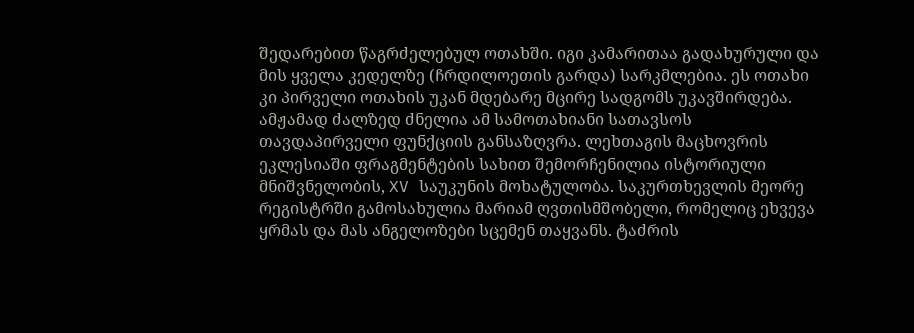შედარებით წაგრძელებულ ოთახში. იგი კამარითაა გადახურული და მის ყველა კედელზე (ჩრდილოეთის გარდა) სარკმლებია. ეს ოთახი კი პირველი ოთახის უკან მდებარე მცირე სადგომს უკავშირდება. ამჟამად ძალზედ ძნელია ამ სამოთახიანი სათავსოს თავდაპირველი ფუნქციის განსაზღვრა. ლეხთაგის მაცხოვრის ეკლესიაში ფრაგმენტების სახით შემორჩენილია ისტორიული მნიშვნელობის, XV საუკუნის მოხატულობა. საკურთხევლის მეორე რეგისტრში გამოსახულია მარიამ ღვთისმშობელი, რომელიც ეხვევა ყრმას და მას ანგელოზები სცემენ თაყვანს. ტაძრის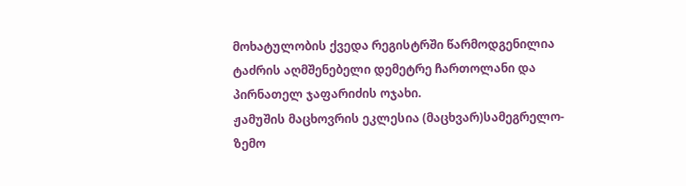მოხატულობის ქვედა რეგისტრში წარმოდგენილია ტაძრის აღმშენებელი დემეტრე ჩართოლანი და პირნათელ ჯაფარიძის ოჯახი.
ჟამუშის მაცხოვრის ეკლესია (მაცხვარ)სამეგრელო-ზემო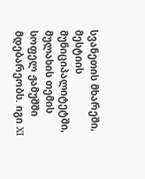სვანეთის მხარეში, მესტიის მუნიციპალიტეტში, მულახის თემის სოფელ ჟამუშში მდებარეობს. იგი XI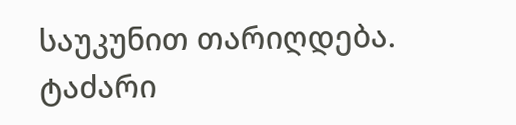საუკუნით თარიღდება. ტაძარი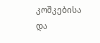კოშკებისა და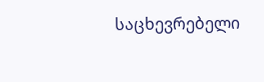საცხევრებელი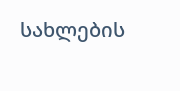სახლების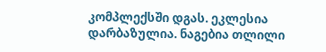კომპლექსში დგას. ეკლესია დარბაზულია. ნაგებია თლილი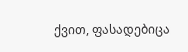ქვით, ფასადებიცა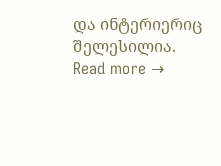და ინტერიერიც შელესილია. Read more →